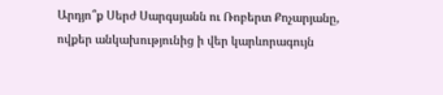Արդյո՞ք Սերժ Սարգսյանն ու Ռոբերտ Քոչարյանը, ովքեր անկախությունից ի վեր կարևորագույն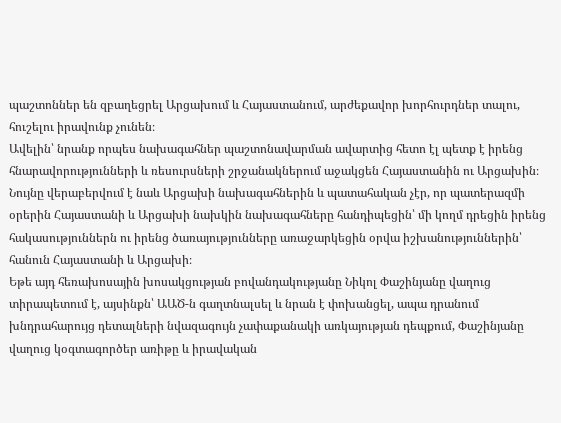պաշտոններ են զբաղեցրել Արցախում և Հայաստանում, արժեքավոր խորհուրդներ տալու, հուշելու իրավունք չունեն։
Ավելին՝ նրանք որպես նախագահներ պաշտոնավարման ավարտից հետո էլ պետք է իրենց հնարավորությունների և ռեսուրսների շրջանակներում աջակցեն Հայաստանին ու Արցախին։
Նույնը վերաբերվում է նաև Արցախի նախագահներին և պատահական չէր, որ պատերազմի օրերին Հայաստանի և Արցախի նախկին նախագահները հանդիպեցին՝ մի կողմ դրեցին իրենց հակասություններն ու իրենց ծառայությունները առաջարկեցին օրվա իշխանություններին՝ հանուն Հայաստանի և Արցախի։
Եթե այդ հեռախոսային խոսակցության բովանդակությանը Նիկոլ Փաշինյանը վաղուց տիրապետում է, այսինքն՝ ԱԱԾ-ն գաղտնալսել և նրան է փոխանցել, ապա դրանում խնդրահարույց դետալների նվազագույն չափաքանակի առկայության դեպքում, Փաշինյանը վաղուց կօգտագործեր առիթը և իրավական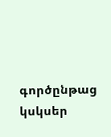գործընթաց կսկսեր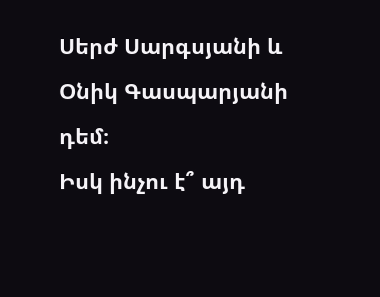Սերժ Սարգսյանի և Օնիկ Գասպարյանի դեմ։
Իսկ ինչու է՞ այդ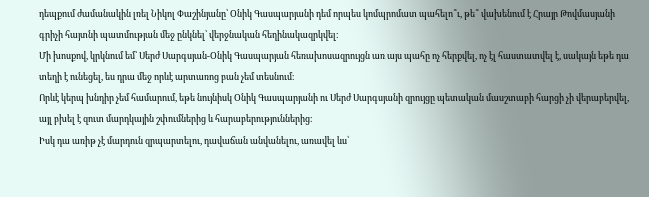դեպքում ժամանակին լռել Նիկոլ Փաշինյանը՝ Օնիկ Գասպարյանի դեմ որպես կոմպրոմատ պահելո՞ւ, թե՞ վախենում է Հրայր Թովմասյանի գրիչի հայտնի պատմության մեջ ընկնել՝ վերջնական հեղինակազրկվել։
Մի խոսքով, կրկնում եմ՝ Սերժ Սարգսյան-Օնիկ Գասպարյան հեռախոսազրույցն առ այս պահը ոչ հերքվել, ոչ էլ հաստատվել է, սակայն եթե դա տեղի է ունեցել, ես դրա մեջ որևէ արտառոց բան չեմ տեսնում։
Որևէ կերպ խնդիր չեմ համարում, եթե նույնիսկ Օնիկ Գասպարյանի ու Սերժ Սարգսյանի զրույցը պետական մասշտաբի հարցի չի վերաբերվել, այլ բխել է զուտ մարդկային շփումներից և հարաբերություններից։
Իսկ դա առիթ չէ մարդուն զրպարտելու, դավաճան անվանելու, առավել ևս՝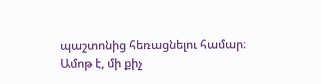պաշտոնից հեռացնելու համար։
Ամոթ է, մի քիչ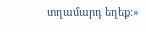տղամարդ եղեք։»